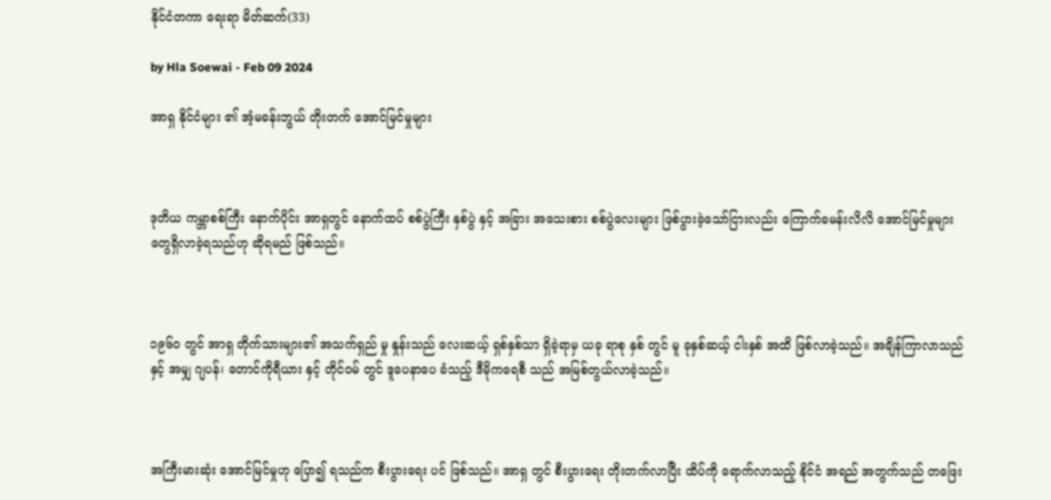နိုင်ငံတကာ ရေးရာ မိတ်ဆက်(33)

by Hla Soewai - Feb 09 2024

အာရှ နိုင်ငံများ ၏ အံ့မခန်းဘွယ် တိုးတက် အောင်မြင်မှုများ



ဒုတိယ ကမ္ဘာစစ်ကြီး နောက်ပိုင်း အာရှတွင် နောက်ထပ် စစ်ပွဲကြီး နှစ်ပွဲ နှင့် အခြား အသေးစား စစ်ပွဲလေးများ ဖြစ်ပွားခဲ့သော်ငြားလည်း ကြောက်ခမန်းလိလိ အောင်မြင်မှုများ တွေရှိလာခဲ့ရသည်ဟု ဆိုရမည် ဖြစ်သည်။



၁၉၆၀ တွင် အာရှ တိုက်သားများ၏ အသက်ရှည် မှု နှုန်းသည် လေးဆယ့် ရှစ်နှစ်သာ ရှိခဲ့ရာမှ ယခု ရာစု နှစ် တွင် မူ ခုနှစ်ဆယ့် ငါးနှစ် အထိ ဖြစ်လာခဲ့သည်။ အချိန်ကြာလာသည် နှင့် အမျှ ဂျပန်၊ တောင်ကိုရီယား နှင့် တိုင်ဝမ် တွင် ဒူပေနာပေ ခံသည့် ဒီမိုကရေစီ သည် အမြစ်တွယ်လာခဲ့သည်။



အကြီးမားဆုံး အောင်မြင်မှုဟု ပြော၍ ရသည်က စီးပွားရေး ပင် ဖြစ်သည်။ အာရှ တွင် စီးပွားရေး တိုးတက်လာပြီး ထိပ်ကို ရောက်လာသည့် နိုင်ငံ အရည် အတွက်သည် တဖြေး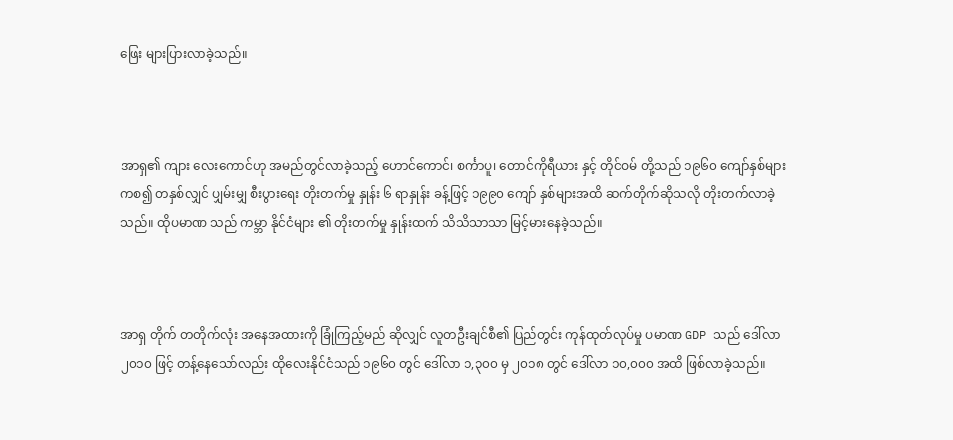ဖြေး များပြားလာခဲ့သည်။



အာရှ၏ ကျား လေးကောင်ဟု အမည်တွင်လာခဲ့သည့် ဟောင်ကောင်၊ စင်္ကာပူ၊ တောင်ကိုရီယား နှင့် တိုင်ဝမ် တို့သည် ၁၉၆၀ ကျော်နှစ်များကစ၍ တနှစ်လျှင် ပျှမ်းမျှ စီးပွားရေး တိုးတက်မှု နှုန်း ၆ ရာနှုန်း ခန့်ဖြင့် ၁၉၉၀ ကျော် နှစ်များအထိ ဆက်တိုက်ဆိုသလို တိုးတက်လာခဲ့သည်။ ထိုပမာဏ သည် ကမ္ဘာ နိုင်ငံများ ၏ တိုးတက်မှု နှုန်းထက် သိသိသာသာ မြင့်မားနေခဲ့သည်။



အာရှ တိုက် တတိုက်လုံး အနေအထားကို ခြုံကြည့်မည် ဆိုလျှင် လူတဦးချင်စီ၏ ပြည်တွင်း ကုန်ထုတ်လုပ်မှု ပမာဏ GDP သည် ဒေါ်လာ ၂၀၁၀ ဖြင့် တန့်နေသော်လည်း ထိုလေးနိုင်ငံသည် ၁၉၆၀ တွင် ဒေါ်လာ ၁,၃၀၀ မှ ၂၀၁၈ တွင် ဒေါ်လာ ၁၀,၀၀၀ အထိ ဖြစ်လာခဲ့သည်။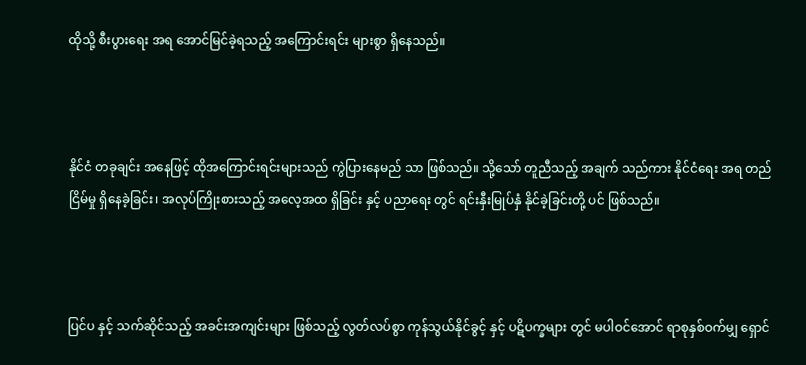ထိုသို့ စီးပွားရေး အရ အောင်မြင်ခဲ့ရသည့် အကြောင်းရင်း များစွာ ရှိနေသည်။



နိုင်ငံ တခုချင်း အနေဖြင့် ထိုအကြောင်းရင်းများသည် ကွဲပြားနေမည် သာ ဖြစ်သည်။ သို့သော် တူညီသည့် အချက် သည်ကား နိုင်ငံရေး အရ တည်ငြိမ်မှု ရှိနေခဲ့ခြင်း၊ အလုပ်ကြိုးစားသည့် အလေ့အထ ရှိခြင်း နှင့် ပညာရေး တွင် ရင်းနှီးမြုပ်နှံ နိုင်ခဲ့ခြင်းတို့ ပင် ဖြစ်သည်။



ပြင်ပ နှင့် သက်ဆိုင်သည့် အခင်းအကျင်းများ ဖြစ်သည့် လွတ်လပ်စွာ ကုန်သွယ်နိုင်ခွင့် နှင့် ပဋိပက္ခများ တွင် မပါဝင်အောင် ရာစုနှစ်ဝက်မျှ ရှောင်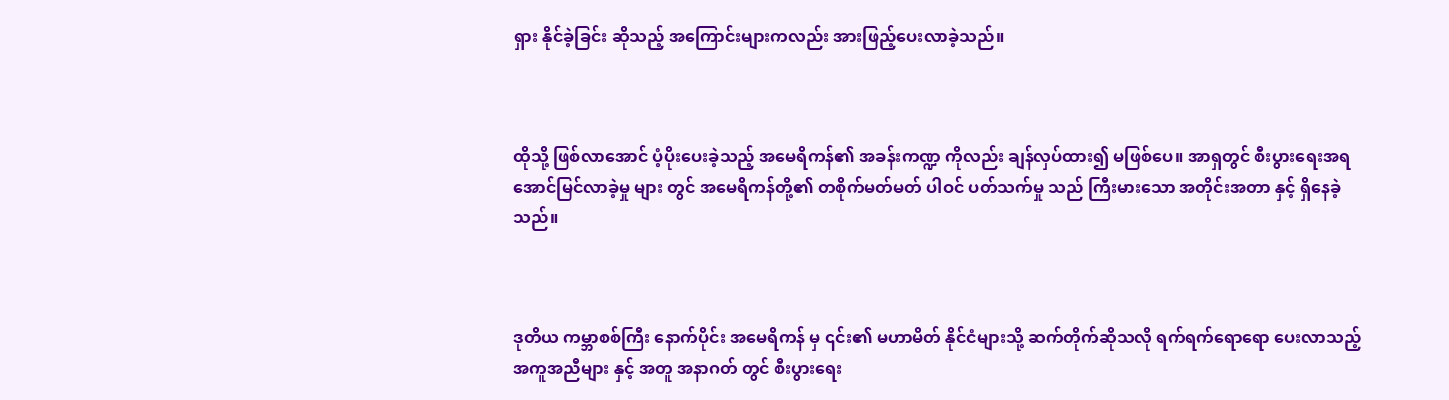ရှား နိုင်ခဲ့ခြင်း ဆိုသည့် အကြောင်းများကလည်း အားဖြည့်ပေးလာခဲ့သည်။



ထိုသို့ ဖြစ်လာအောင် ပံ့ပိုးပေးခဲ့သည့် အမေရိကန်၏ အခန်းကဏ္ဍ ကိုလည်း ချန်လှပ်ထား၍ မဖြစ်ပေ။ အာရှတွင် စီးပွားရေးအရ အောင်မြင်လာခဲ့မှု များ တွင် အမေရိကန်တို့၏ တစိုက်မတ်မတ် ပါဝင် ပတ်သက်မှု သည် ကြီးမားသော အတိုင်းအတာ နှင့် ရှိနေခဲ့သည်။



ဒုတိယ ကမ္ဘာစစ်ကြီး နောက်ပိုင်း အမေရိကန် မှ ၎င်း၏ မဟာမိတ် နိုင်ငံများသို့ ဆက်တိုက်ဆိုသလို ရက်ရက်ရောရော ပေးလာသည့် အကူအညီများ နှင့် အတူ အနာဂတ် တွင် စီးပွားရေး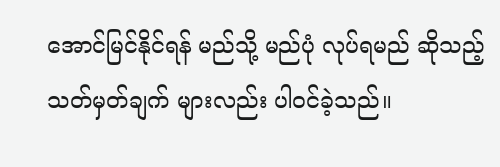အောင်မြင်နိုင်ရန် မည်သို့ မည်ပုံ လုပ်ရမည် ဆိုသည့် သတ်မှတ်ချက် များလည်း ပါဝင်ခဲ့သည်။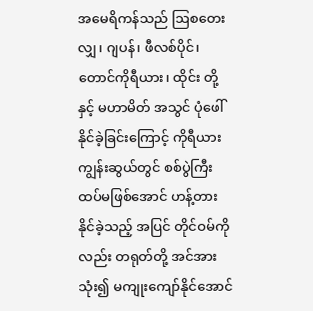အမေရိကန်သည် ဩစတေးလျှ၊ ဂျပန်၊ ဖီလစ်ပိုင်၊ တောင်ကိုရီယား၊ ထိုင်း တို့ နှင့် မဟာမိတ် အသွင် ပုံဖေါ် နိုင်ခဲ့ခြင်းကြောင့် ကိုရီယား ကျွန်းဆွယ်တွင် စစ်ပွဲကြီး ထပ်မဖြစ်အောင် ဟန့်တား နိုင်ခဲ့သည့် အပြင် တိုင်ဝမ်ကိုလည်း တရုတ်တို့ အင်အားသုံး၍ မကျုးကျော်နိုင်အောင်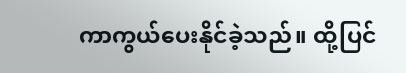ကာကွယ်ပေးနိုင်ခဲ့သည်။ ထို့ပြင်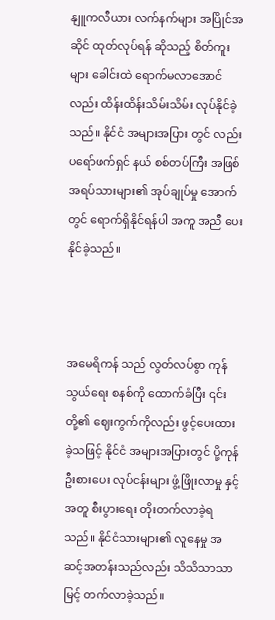နျူကလီယား လက်နက်များ အပြိုင်အဆိုင် ထုတ်လုပ်ရန် ဆိုသည့် စိတ်ကူးများ ခေါင်းထဲ ရောက်မလာအောင်လည်း ထိန်းထိန်းသိမ်းသိမ်း လုပ်နိုင်ခဲ့သည်။ နိုင်ငံ အများအပြား တွင် လည်း ပရော်ဖက်ရှင် နယ် စစ်တပ်ကြီး အဖြစ် အရပ်သားများ၏ အုပ်ချုပ်မှု အောက်တွင် ရောက်ရှိနိုင်ရန်ပါ အကူ အညီ ပေးနိုင်ခဲ့သည်။



အမေရိကန် သည် လွတ်လပ်စွာ ကုန်သွယ်ရေး စနစ်ကို ထောက်ခံပြီး ၎င်းတို့၏ ဈေးကွက်ကိုလည်း ဖွင့်ပေးထားခဲ့သဖြင့် နိုင်ငံ အများအပြားတွင် ပို့ကုန်ဦးစားပေး လုပ်ငန်းများ ဖွံ့ဖြိုးလာမှု နှင့် အတူ စီးပွားရေး တိုးတက်လာခဲ့ရသည်။ နိုင်ငံသားများ၏ လူနေမှု အဆင့်အတန်းသည်လည်း သိသိသာသာ မြင့် တက်လာခဲ့သည်။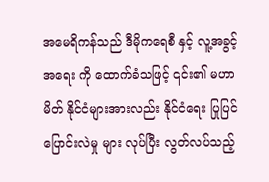အမေရိကန်သည် ဒီမိုကရေစီ နှင့် လူ့အခွင့်အရေး ကို ထောက်ခံသဖြင့် ၎င်း၏ မဟာမိတ် နိုင်ငံများအားလည်း နိုင်ငံရေး ပြုပြင် ပြောင်းလဲမှု များ လုပ်ပြီး လွတ်လပ်သည့်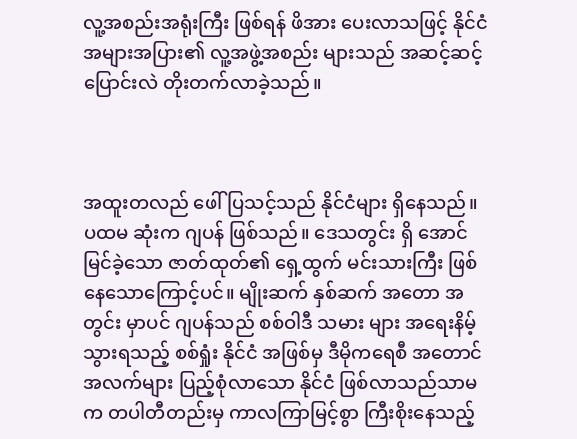လူ့အစည်းအရုံးကြီး ဖြစ်ရန် ဖိအား ပေးလာသဖြင့် နိုင်ငံ အများအပြား၏ လူ့အဖွဲ့အစည်း များသည် အဆင့်ဆင့် ပြောင်းလဲ တိုးတက်လာခဲ့သည်။



အထူးတလည် ဖေါ်ပြသင့်သည် နိုင်ငံများ ရှိနေသည်။ ပထမ ဆုံးက ဂျပန် ဖြစ်သည်။ ဒေသတွင်း ရှိ အောင်မြင်ခဲ့သော ‌ဇာတ်ထုတ်၏ ရှေ့ထွက် မင်းသားကြီး ဖြစ်နေသောကြောင့်ပင်။ မျိုးဆက် နှစ်ဆက် အတော အတွင်း မှာပင် ဂျပန်သည် စစ်ဝါဒီ သမား များ အရေးနိမ့် သွားရသည့် စစ်ရှုံး နိုင်ငံ အဖြစ်မှ ဒီမိုကရေစီ အတောင်အလက်များ ပြည့်စုံလာသော နိုင်ငံ ဖြစ်လာသည်သာမက တပါတီတည်းမှ ကာလကြာမြင့်စွာ ကြီးစိုးနေသည့်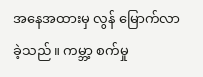အနေအထားမှ လွန် မြောက်လာခဲ့သည်။ ကမ္ဘာ့ စက်မှု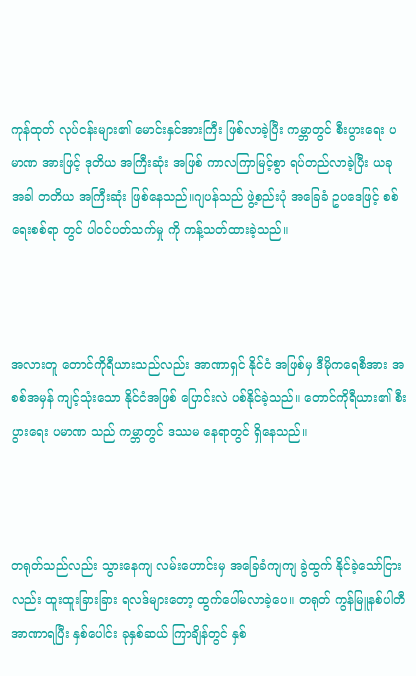ကုန်ထုတ် လုပ်ငန်းများ၏ မောင်းနှင်အားကြီး ဖြစ်လာခဲ့ပြီး ကမ္ဘာတွင် စီးပွားရေး ပမာဏ အားဖြင့် ဒုတိယ အကြီးဆုံး အဖြစ် ကာလကြာမြင့်စွာ ရပ်တည်လာခဲ့ပြီး ယခု အခါ တတိယ အကြီးဆုံး ဖြစ်နေသည်။ဂျပန်သည် ဖွဲ့စည်းပုံ အခြေခံ ဥပဒေဖြင့် စစ်ရေးစစ်ရာ တွင် ပါဝင်ပတ်သက်မှု ကို ကန့်သတ်ထားခဲ့သည်။



အလားတူ တောင်ကိုရီယားသည်လည်း အာဏာရှင် နိုင်ငံ အဖြစ်မှ ဒီမိုကရေစီအား အစစ်အမှန် ကျင့်သုံးသော နိုင်ငံအဖြစ် ပြောင်းလဲ ပစ်နိုင်ခဲ့သည်။ တောင်ကိုရီယား၏ စီးပွားရေး ပမာဏ သည် ကမ္ဘာတွင် ဒဿမ နေရာတွင် ရှိနေသည်။



တရုတ်သည်လည်း သွားနေကျ လမ်းဟောင်းမှ အခြေခံကျကျ ခွဲထွက် နိုင်ခဲ့သော်ငြားလည်း ထူးထူးခြားခြား ရလဒ်များတော့ ထွက်ပေါ်မလာခဲ့ပေ။ တရုတ် ကွန်မြူနစ်ပါတီ အာဏာရပြီး နှစ်ပေါင်း ခုနှစ်ဆယ် ကြာချိန်တွင် နှစ်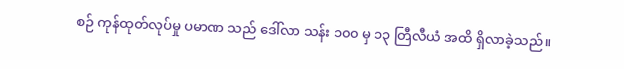စဉ် ကုန်ထုတ်လုပ်မှု ပမာဏ သည် ဒေါ်လာ သန်း ၁၀၀ မှ ၁၃ တြီလီယံ အထိ ရှိလာခဲ့သည်။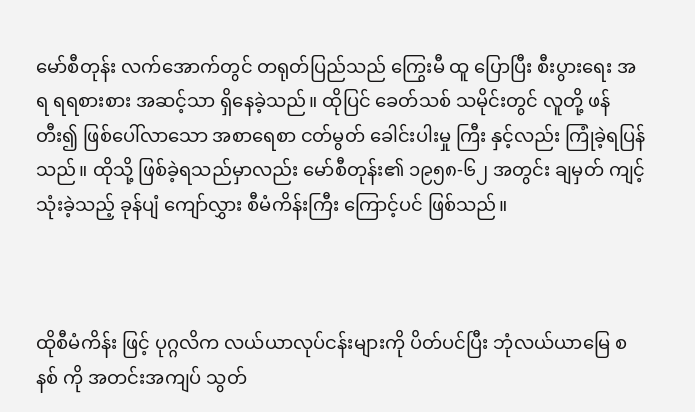မော်စီတုန်း လက်အောက်တွင် တရုတ်ပြည်သည် ကြွေးမီ ထူ‌ ပြောပြီး စီးပွားရေး အရ ရရစားစား အဆင့်သာ ရှိနေခဲ့သည်။ ထိုပြင် ခေတ်သစ် သမိုင်းတွင် လူတို့ ဖန်တီး၍ ဖြစ်ပေါ်လာသော အစာရေစာ ငတ်မွတ် ခေါင်းပါးမှု ကြီး နှင့်လည်း ကြုံခဲ့ရပြန်သည်။ ထိုသို့ ဖြစ်ခဲ့ရသည်မှာလည်း မော်စီတုန်း၏ ၁၉၅၈-၆၂ အတွင်း ချမှတ် ကျင့်သုံးခဲ့သည့် ခုန်ပျံ ကျော်လွှား စီမံကိန်းကြီး ကြောင့်ပင် ဖြစ်သည်။



ထိုစီမံကိန်း ဖြင့် ပုဂ္ဂလိက လယ်ယာလုပ်ငန်းများကို ပိတ်ပင်ပြီး ဘုံလယ်ယာမြေ စနစ် ကို အတင်းအကျပ် သွတ်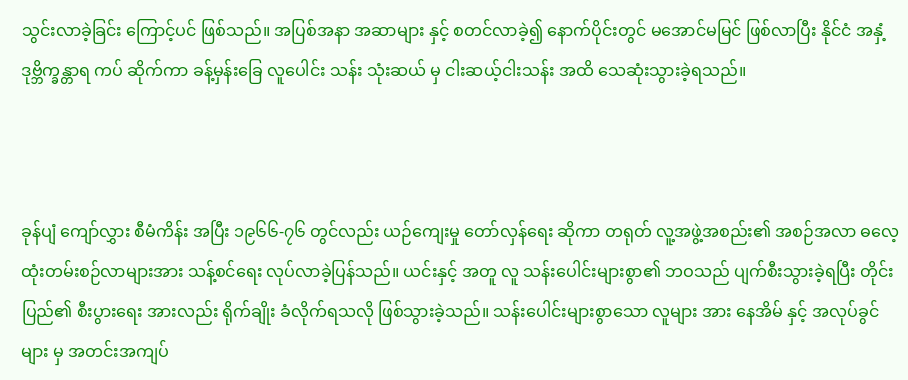သွင်းလာခဲ့ခြင်း ကြောင့်ပင် ဖြစ်သည်။ အပြစ်အနာ အဆာများ နှင့် စတင်လာခဲ့၍ နောက်ပိုင်းတွင် မအောင်မမြင် ဖြစ်လာပြီး နိုင်ငံ အနှံ့ဒုဗ္ဘိက္ခန္တာရ ကပ် ဆိုက်ကာ ခန့်မှန်းခြေ လူပေါင်း သန်း သုံးဆယ် မှ ငါးဆယ့်ငါးသန်း အထိ သေဆုံးသွားခဲ့ရသည်။



ခုန်ပျံ ကျော်လွှား စီမံကိန်း အပြီး ၁၉၆၆-၇၆ တွင်လည်း ယဉ်ကျေးမှု တော်လှန်ရေး ဆိုကာ တရုတ် လူ့အဖွဲ့အစည်း၏ အစဉ်အလာ ဓလေ့ထုံးတမ်းစဉ်လာများအား သန့်စင်ရေး လုပ်လာခဲ့ပြန်သည်။ ယင်းနှင့် အတူ လူ သန်းပေါင်းများစွာ၏ ဘဝသည် ပျက်စီးသွားခဲ့ရပြီး တိုင်းပြည်၏ စီးပွားရေး အားလည်း ရိုက်ချိုး ခံလိုက်ရသလို ဖြစ်သွားခဲ့သည်။ သန်းပေါင်းများစွာသော လူများ အား နေအိမ် နှင့် အလုပ်ခွင်များ မှ အတင်းအကျပ်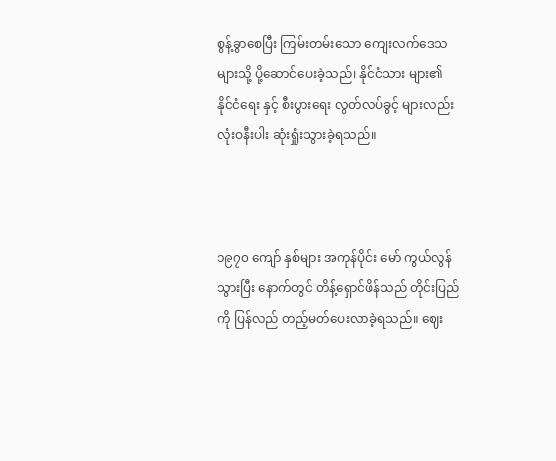စွန့်ခွာစေပြီး ကြမ်းတမ်းသော ကျေးလက်ဒေသများသို့ ပို့ဆောင်ပေးခဲ့သည်၊ နိုင်ငံသား များ၏ နိုင်ငံရေး နှင့် စီးပွားရေး လွတ်လပ်ခွင့် များလည်း လုံးဝနီးပါး ဆုံးရှုံးသွားခဲ့ရသည်။



၁၉၇၀ ကျော် နှစ်များ အကုန်ပိုင်း မော် ကွယ်လွန်သွားပြီး နောက်တွင် တိန့်ရှောင်ဖိန်သည် တိုင်းပြည်ကို ပြန်လည် တည့်မတ်ပေးလာခဲ့ရသည်။ ဈေး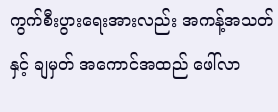ကွက်စီးပွားရေးအားလည်း အကန့်အသတ် နှင့် ချမှတ် အကောင်အထည် ဖေါ်လာ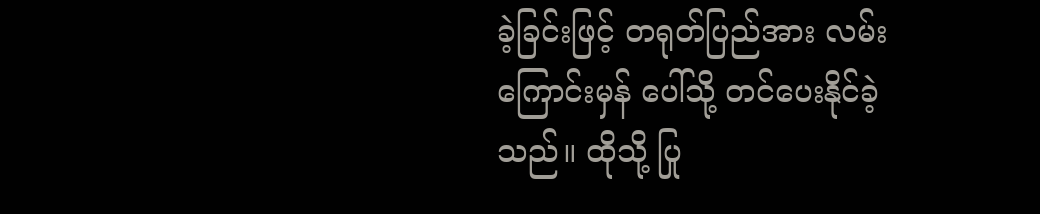ခဲ့ခြင်းဖြင့် တရုတ်ပြည်အား လမ်းကြောင်းမှန် ပေါ်သို့ တင်ပေးနိုင်ခဲ့သည်။ ထိုသို့ ပြု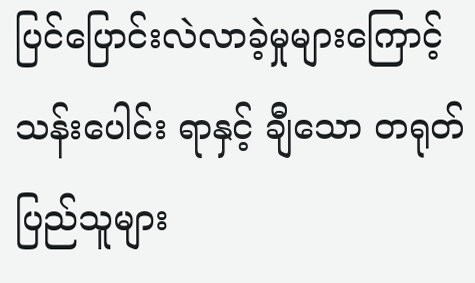ပြင်ပြောင်းလဲလာခဲ့မှုများကြောင့် သန်းပေါင်း ရာနှင့် ချီသော တရုတ်ပြည်သူများ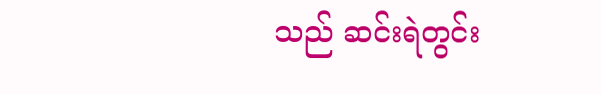သည် ဆင်းရဲတွင်း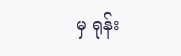မှ ရုန်း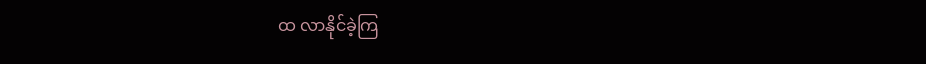ထ လာနိုင်ခဲ့ကြ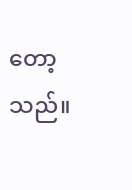တော့သည်။